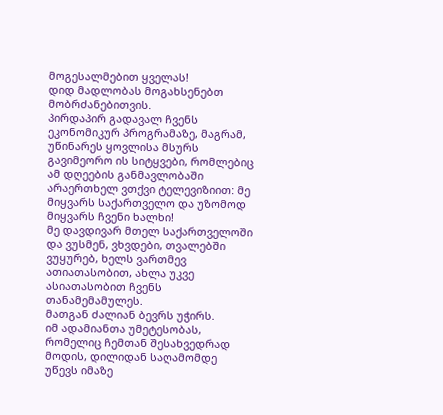მოგესალმებით ყველას!
დიდ მადლობას მოგახსენებთ მობრძანებითვის.
პირდაპირ გადავალ ჩვენს ეკონომიკურ პროგრამაზე, მაგრამ, უწინარეს ყოვლისა მსურს გავიმეორო ის სიტყვები, რომლებიც ამ დღეების განმავლობაში არაერთხელ ვთქვი ტელევიზიით: მე მიყვარს საქართველო და უზომოდ მიყვარს ჩვენი ხალხი!
მე დავდივარ მთელ საქართველოში და ვუსმენ, ვხვდები, თვალებში ვუყურებ, ხელს ვართმევ ათიათასობით, ახლა უკვე ასიათასობით ჩვენს თანამემამულეს.
მათგან ძალიან ბევრს უჭირს.
იმ ადამიანთა უმეტესობას, რომელიც ჩემთან შესახვედრად მოდის, დილიდან საღამომდე უწევს იმაზე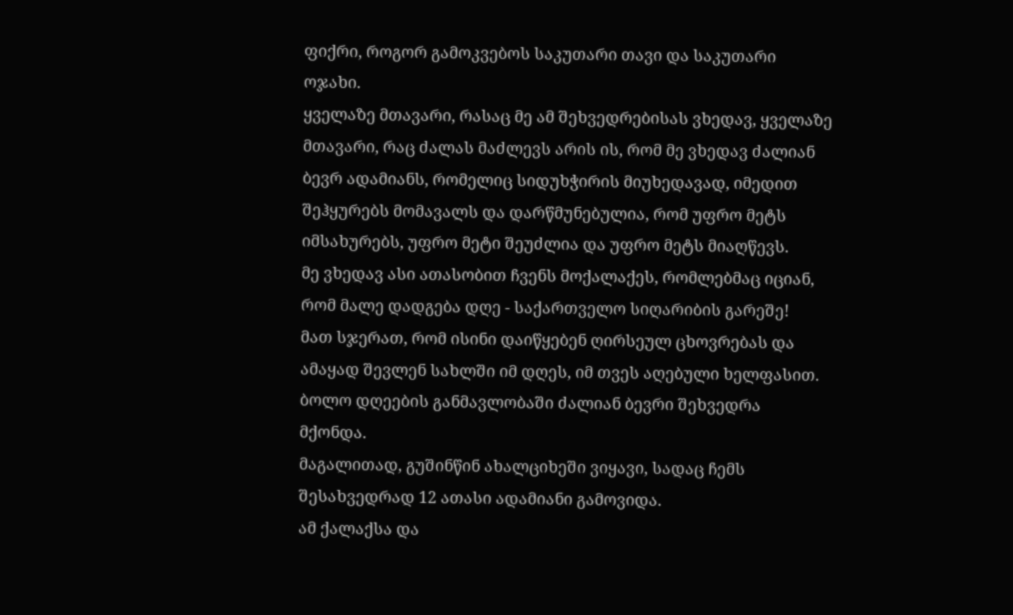ფიქრი, როგორ გამოკვებოს საკუთარი თავი და საკუთარი ოჯახი.
ყველაზე მთავარი, რასაც მე ამ შეხვედრებისას ვხედავ, ყველაზე მთავარი, რაც ძალას მაძლევს არის ის, რომ მე ვხედავ ძალიან ბევრ ადამიანს, რომელიც სიდუხჭირის მიუხედავად, იმედით შეჰყურებს მომავალს და დარწმუნებულია, რომ უფრო მეტს იმსახურებს, უფრო მეტი შეუძლია და უფრო მეტს მიაღწევს.
მე ვხედავ ასი ათასობით ჩვენს მოქალაქეს, რომლებმაც იციან, რომ მალე დადგება დღე - საქართველო სიღარიბის გარეშე!
მათ სჯერათ, რომ ისინი დაიწყებენ ღირსეულ ცხოვრებას და ამაყად შევლენ სახლში იმ დღეს, იმ თვეს აღებული ხელფასით.
ბოლო დღეების განმავლობაში ძალიან ბევრი შეხვედრა მქონდა.
მაგალითად, გუშინწინ ახალციხეში ვიყავი, სადაც ჩემს შესახვედრად 12 ათასი ადამიანი გამოვიდა.
ამ ქალაქსა და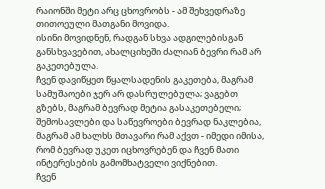რაიონში მეტი არც ცხოვრობს - ამ შეხვედრაზე თითოეული მათგანი მოვიდა.
ისინი მოვიდნენ, რადგან სხვა ადგილებისგან განსხვავებით, ახალციხეში ძალიან ბევრი რამ არ გაკეთებულა.
ჩვენ დავიწყეთ წყალსადენის გაკეთება, მაგრამ სამუშაოები ჯერ არ დასრულებულა; ვაგებთ გზებს, მაგრამ ბევრად მეტია გასაკეთებელი; შემოსავლები და საწევროები ბევრად ნაკლებია, მაგრამ ამ ხალხს მთავარი რამ აქვთ - იმედი იმისა, რომ ბევრად უკეთ იცხოვრებენ და ჩვენ მათი ინტერესების გამომხატველი ვიქნებით.
ჩვენ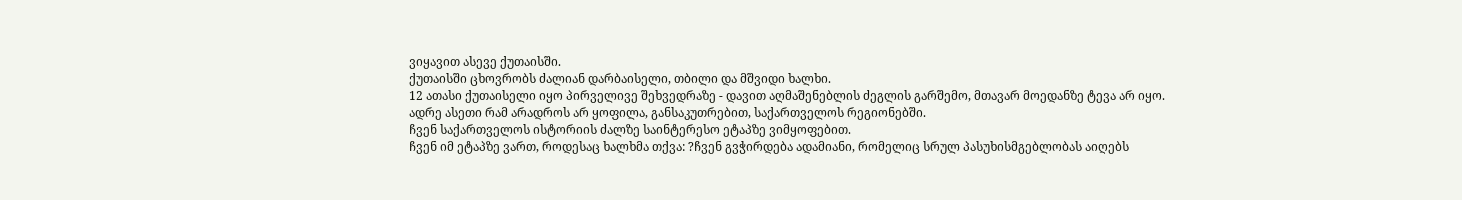ვიყავით ასევე ქუთაისში.
ქუთაისში ცხოვრობს ძალიან დარბაისელი, თბილი და მშვიდი ხალხი.
12 ათასი ქუთაისელი იყო პირველივე შეხვედრაზე - დავით აღმაშენებლის ძეგლის გარშემო, მთავარ მოედანზე ტევა არ იყო.
ადრე ასეთი რამ არადროს არ ყოფილა, განსაკუთრებით, საქართველოს რეგიონებში.
ჩვენ საქართველოს ისტორიის ძალზე საინტერესო ეტაპზე ვიმყოფებით.
ჩვენ იმ ეტაპზე ვართ, როდესაც ხალხმა თქვა: ?ჩვენ გვჭირდება ადამიანი, რომელიც სრულ პასუხისმგებლობას აიღებს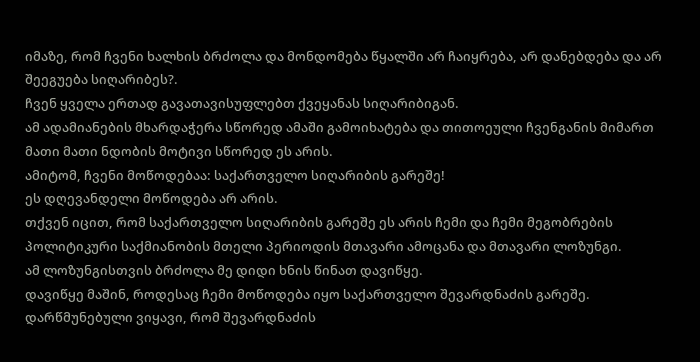იმაზე, რომ ჩვენი ხალხის ბრძოლა და მონდომება წყალში არ ჩაიყრება, არ დანებდება და არ შეეგუება სიღარიბეს?.
ჩვენ ყველა ერთად გავათავისუფლებთ ქვეყანას სიღარიბიგან.
ამ ადამიანების მხარდაჭერა სწორედ ამაში გამოიხატება და თითოეული ჩვენგანის მიმართ მათი მათი ნდობის მოტივი სწორედ ეს არის.
ამიტომ, ჩვენი მოწოდებაა: საქართველო სიღარიბის გარეშე!
ეს დღევანდელი მოწოდება არ არის.
თქვენ იცით, რომ საქართველო სიღარიბის გარეშე ეს არის ჩემი და ჩემი მეგობრების პოლიტიკური საქმიანობის მთელი პერიოდის მთავარი ამოცანა და მთავარი ლოზუნგი.
ამ ლოზუნგისთვის ბრძოლა მე დიდი ხნის წინათ დავიწყე.
დავიწყე მაშინ, როდესაც ჩემი მოწოდება იყო საქართველო შევარდნაძის გარეშე.
დარწმუნებული ვიყავი, რომ შევარდნაძის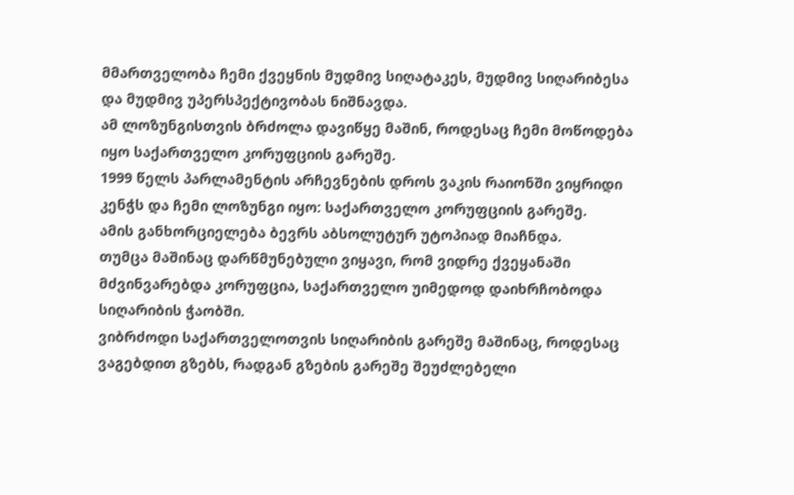მმართველობა ჩემი ქვეყნის მუდმივ სიღატაკეს, მუდმივ სიღარიბესა და მუდმივ უპერსპექტივობას ნიშნავდა.
ამ ლოზუნგისთვის ბრძოლა დავიწყე მაშინ, როდესაც ჩემი მოწოდება იყო საქართველო კორუფციის გარეშე.
1999 წელს პარლამენტის არჩევნების დროს ვაკის რაიონში ვიყრიდი კენჭს და ჩემი ლოზუნგი იყო: საქართველო კორუფციის გარეშე.
ამის განხორციელება ბევრს აბსოლუტურ უტოპიად მიაჩნდა.
თუმცა მაშინაც დარწმუნებული ვიყავი, რომ ვიდრე ქვეყანაში მძვინვარებდა კორუფცია, საქართველო უიმედოდ დაიხრჩობოდა სიღარიბის ჭაობში.
ვიბრძოდი საქართველოთვის სიღარიბის გარეშე მაშინაც, როდესაც ვაგებდით გზებს, რადგან გზების გარეშე შეუძლებელი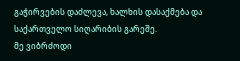გაჭირვების დაძლევა, ხალხის დასაქმება და საქართველო სიღარიბის გარეშე.
მე ვიბრძოდი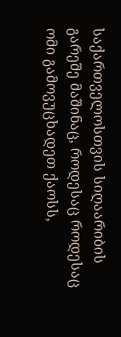საქართველოსთვის სიღაარიბის გარეშე მაშინაც, როდესაც როდესაც ომი გამოვუცხადეთ ქაოსს,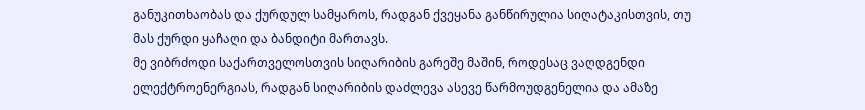განუკითხაობას და ქურდულ სამყაროს, რადგან ქვეყანა განწირულია სიღატაკისთვის, თუ მას ქურდი ყაჩაღი და ბანდიტი მართავს.
მე ვიბრძოდი საქართველოსთვის სიღარიბის გარეშე მაშინ, როდესაც ვაღდგენდი ელექტროენერგიას, რადგან სიღარიბის დაძლევა ასევე წარმოუდგენელია და ამაზე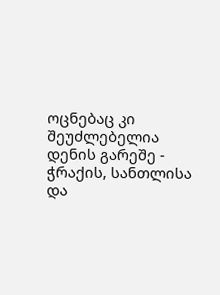ოცნებაც კი შეუძლებელია დენის გარეშე - ჭრაქის, სანთლისა და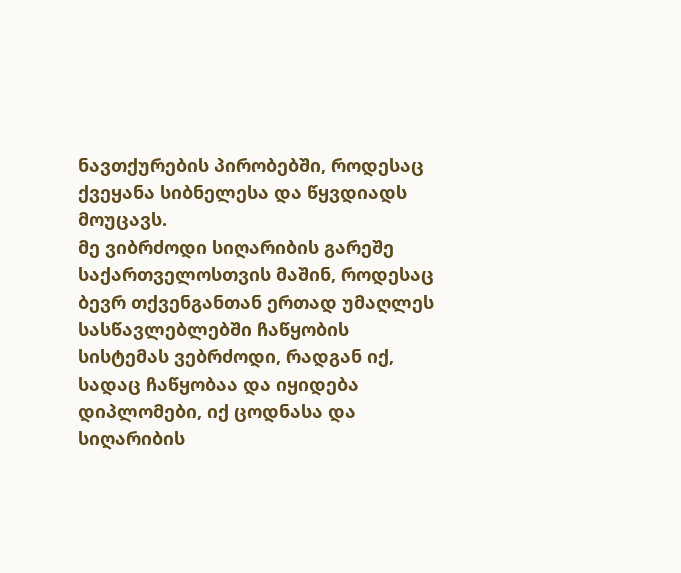ნავთქურების პირობებში, როდესაც ქვეყანა სიბნელესა და წყვდიადს მოუცავს.
მე ვიბრძოდი სიღარიბის გარეშე საქართველოსთვის მაშინ, როდესაც ბევრ თქვენგანთან ერთად უმაღლეს სასწავლებლებში ჩაწყობის სისტემას ვებრძოდი, რადგან იქ, სადაც ჩაწყობაა და იყიდება დიპლომები, იქ ცოდნასა და სიღარიბის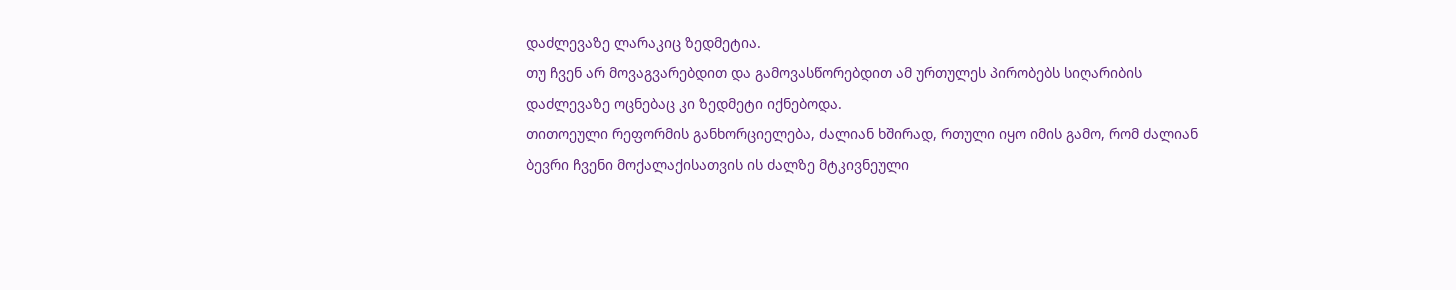დაძლევაზე ლარაკიც ზედმეტია.
თუ ჩვენ არ მოვაგვარებდით და გამოვასწორებდით ამ ურთულეს პირობებს სიღარიბის დაძლევაზე ოცნებაც კი ზედმეტი იქნებოდა.
თითოეული რეფორმის განხორციელება, ძალიან ხშირად, რთული იყო იმის გამო, რომ ძალიან ბევრი ჩვენი მოქალაქისათვის ის ძალზე მტკივნეული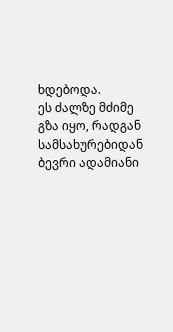ხდებოდა.
ეს ძალზე მძიმე გზა იყო, რადგან სამსახურებიდან ბევრი ადამიანი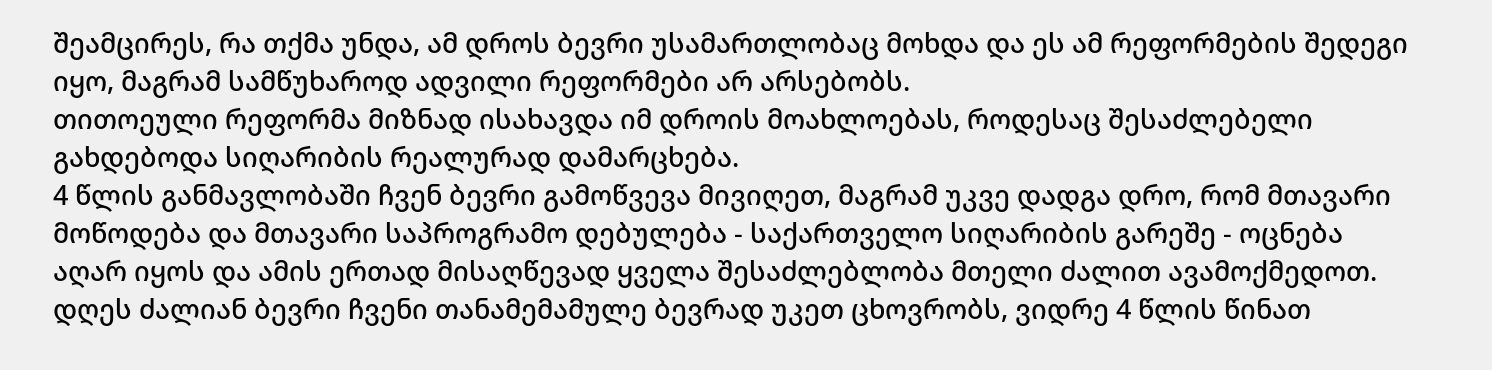შეამცირეს, რა თქმა უნდა, ამ დროს ბევრი უსამართლობაც მოხდა და ეს ამ რეფორმების შედეგი იყო, მაგრამ სამწუხაროდ ადვილი რეფორმები არ არსებობს.
თითოეული რეფორმა მიზნად ისახავდა იმ დროის მოახლოებას, როდესაც შესაძლებელი გახდებოდა სიღარიბის რეალურად დამარცხება.
4 წლის განმავლობაში ჩვენ ბევრი გამოწვევა მივიღეთ, მაგრამ უკვე დადგა დრო, რომ მთავარი მოწოდება და მთავარი საპროგრამო დებულება - საქართველო სიღარიბის გარეშე - ოცნება აღარ იყოს და ამის ერთად მისაღწევად ყველა შესაძლებლობა მთელი ძალით ავამოქმედოთ.
დღეს ძალიან ბევრი ჩვენი თანამემამულე ბევრად უკეთ ცხოვრობს, ვიდრე 4 წლის წინათ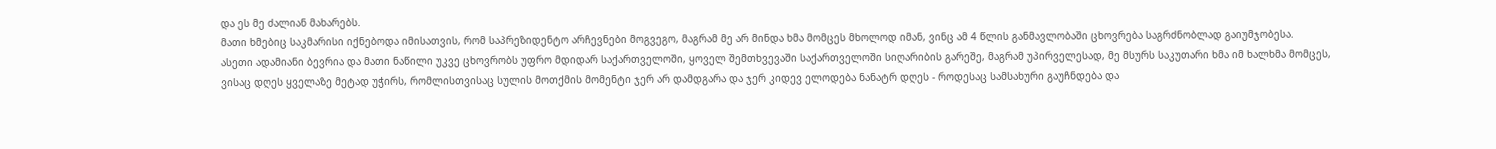და ეს მე ძალიან მახარებს.
მათი ხმებიც საკმარისი იქნებოდა იმისათვის, რომ საპრეზიდენტო არჩევნები მოგვეგო, მაგრამ მე არ მინდა ხმა მომცეს მხოლოდ იმან, ვინც ამ 4 წლის განმავლობაში ცხოვრება საგრძნობლად გაიუმჯობესა.
ასეთი ადამიანი ბევრია და მათი ნაწილი უკვე ცხოვრობს უფრო მდიდარ საქართველოში, ყოველ შემთხვევაში საქართველოში სიღარიბის გარეშე, მაგრამ უპირველესად, მე მსურს საკუთარი ხმა იმ ხალხმა მომცეს, ვისაც დღეს ყველაზე მეტად უჭირს, რომლისთვისაც სულის მოთქმის მომენტი ჯერ არ დამდგარა და ჯერ კიდევ ელოდება ნანატრ დღეს - როდესაც სამსახური გაუჩნდება და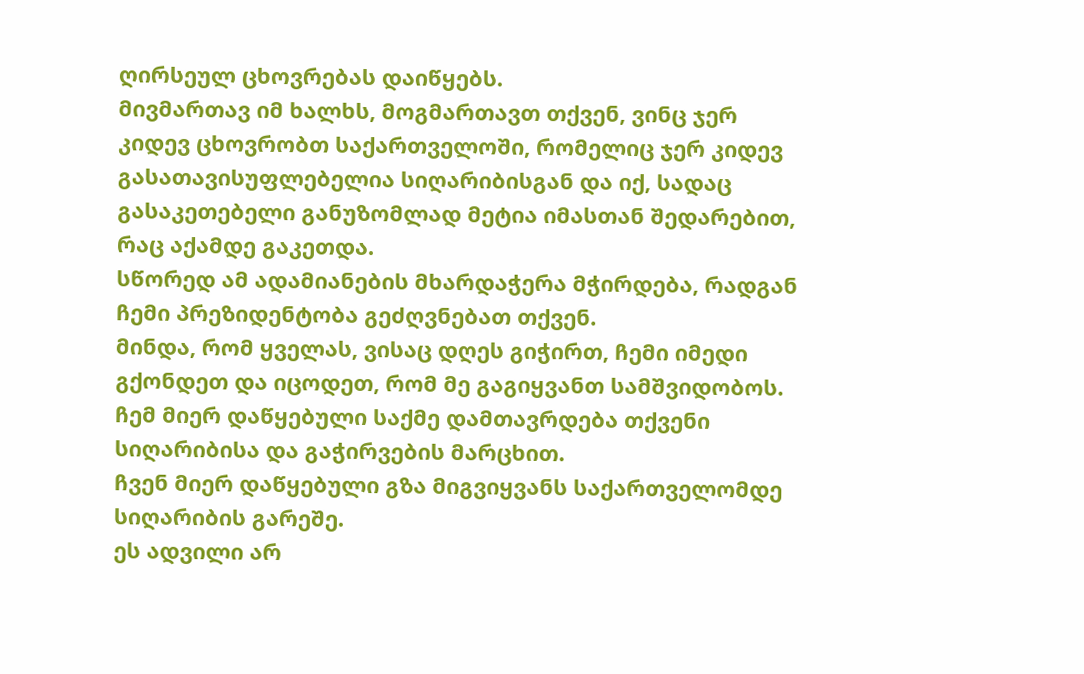ღირსეულ ცხოვრებას დაიწყებს.
მივმართავ იმ ხალხს, მოგმართავთ თქვენ, ვინც ჯერ კიდევ ცხოვრობთ საქართველოში, რომელიც ჯერ კიდევ გასათავისუფლებელია სიღარიბისგან და იქ, სადაც გასაკეთებელი განუზომლად მეტია იმასთან შედარებით, რაც აქამდე გაკეთდა.
სწორედ ამ ადამიანების მხარდაჭერა მჭირდება, რადგან ჩემი პრეზიდენტობა გეძღვნებათ თქვენ.
მინდა, რომ ყველას, ვისაც დღეს გიჭირთ, ჩემი იმედი გქონდეთ და იცოდეთ, რომ მე გაგიყვანთ სამშვიდობოს.
ჩემ მიერ დაწყებული საქმე დამთავრდება თქვენი სიღარიბისა და გაჭირვების მარცხით.
ჩვენ მიერ დაწყებული გზა მიგვიყვანს საქართველომდე სიღარიბის გარეშე.
ეს ადვილი არ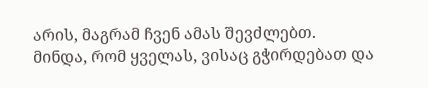არის, მაგრამ ჩვენ ამას შევძლებთ.
მინდა, რომ ყველას, ვისაც გჭირდებათ და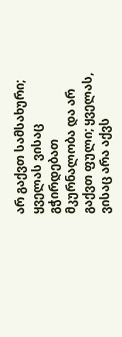არ გაქვთ სამსახური; ყველას ვისაც გჭირდებათ მკურნალობა და არ გაქვთ ფული; ყველას, ვისაც არა აქვს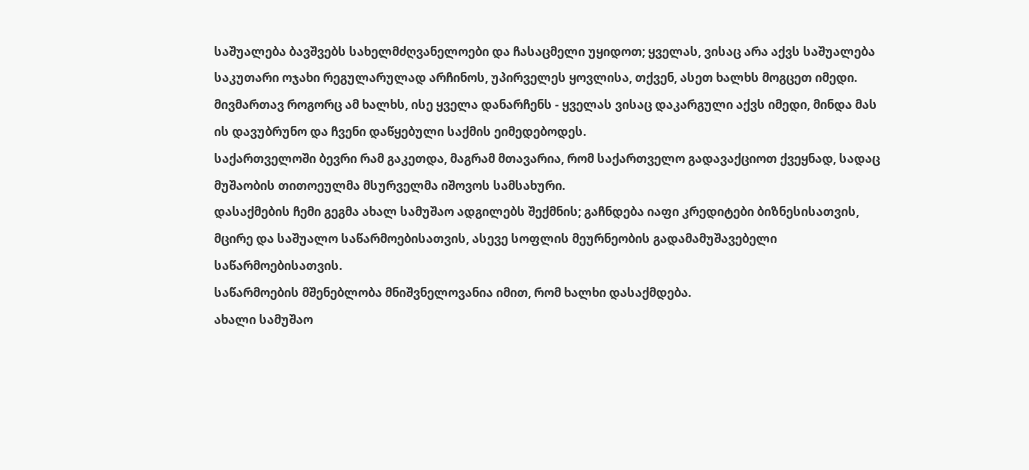საშუალება ბავშვებს სახელმძღვანელოები და ჩასაცმელი უყიდოთ; ყველას, ვისაც არა აქვს საშუალება საკუთარი ოჯახი რეგულარულად არჩინოს, უპირველეს ყოვლისა, თქვენ, ასეთ ხალხს მოგცეთ იმედი.
მივმართავ როგორც ამ ხალხს, ისე ყველა დანარჩენს - ყველას ვისაც დაკარგული აქვს იმედი, მინდა მას ის დავუბრუნო და ჩვენი დაწყებული საქმის ეიმედებოდეს.
საქართველოში ბევრი რამ გაკეთდა, მაგრამ მთავარია, რომ საქართველო გადავაქციოთ ქვეყნად, სადაც მუშაობის თითოეულმა მსურველმა იშოვოს სამსახური.
დასაქმების ჩემი გეგმა ახალ სამუშაო ადგილებს შექმნის; გაჩნდება იაფი კრედიტები ბიზნესისათვის, მცირე და საშუალო საწარმოებისათვის, ასევე სოფლის მეურნეობის გადამამუშავებელი საწარმოებისათვის.
საწარმოების მშენებლობა მნიშვნელოვანია იმით, რომ ხალხი დასაქმდება.
ახალი სამუშაო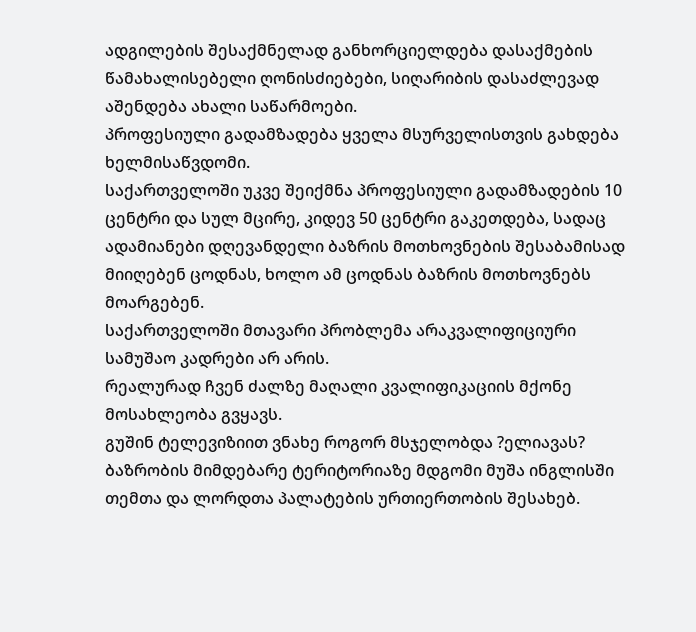ადგილების შესაქმნელად განხორციელდება დასაქმების წამახალისებელი ღონისძიებები, სიღარიბის დასაძლევად აშენდება ახალი საწარმოები.
პროფესიული გადამზადება ყველა მსურველისთვის გახდება ხელმისაწვდომი.
საქართველოში უკვე შეიქმნა პროფესიული გადამზადების 10 ცენტრი და სულ მცირე, კიდევ 50 ცენტრი გაკეთდება, სადაც ადამიანები დღევანდელი ბაზრის მოთხოვნების შესაბამისად მიიღებენ ცოდნას, ხოლო ამ ცოდნას ბაზრის მოთხოვნებს მოარგებენ.
საქართველოში მთავარი პრობლემა არაკვალიფიციური სამუშაო კადრები არ არის.
რეალურად ჩვენ ძალზე მაღალი კვალიფიკაციის მქონე მოსახლეობა გვყავს.
გუშინ ტელევიზიით ვნახე როგორ მსჯელობდა ?ელიავას? ბაზრობის მიმდებარე ტერიტორიაზე მდგომი მუშა ინგლისში თემთა და ლორდთა პალატების ურთიერთობის შესახებ.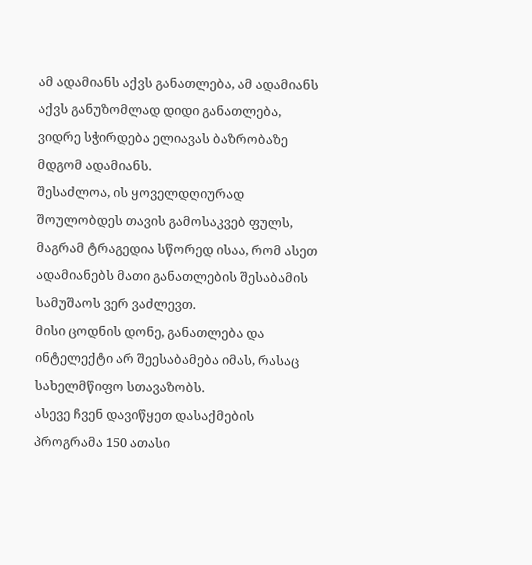ამ ადამიანს აქვს განათლება, ამ ადამიანს აქვს განუზომლად დიდი განათლება, ვიდრე სჭირდება ელიავას ბაზრობაზე მდგომ ადამიანს.
შესაძლოა, ის ყოველდღიურად შოულობდეს თავის გამოსაკვებ ფულს, მაგრამ ტრაგედია სწორედ ისაა, რომ ასეთ ადამიანებს მათი განათლების შესაბამის სამუშაოს ვერ ვაძლევთ.
მისი ცოდნის დონე, განათლება და ინტელექტი არ შეესაბამება იმას, რასაც სახელმწიფო სთავაზობს.
ასევე ჩვენ დავიწყეთ დასაქმების პროგრამა 150 ათასი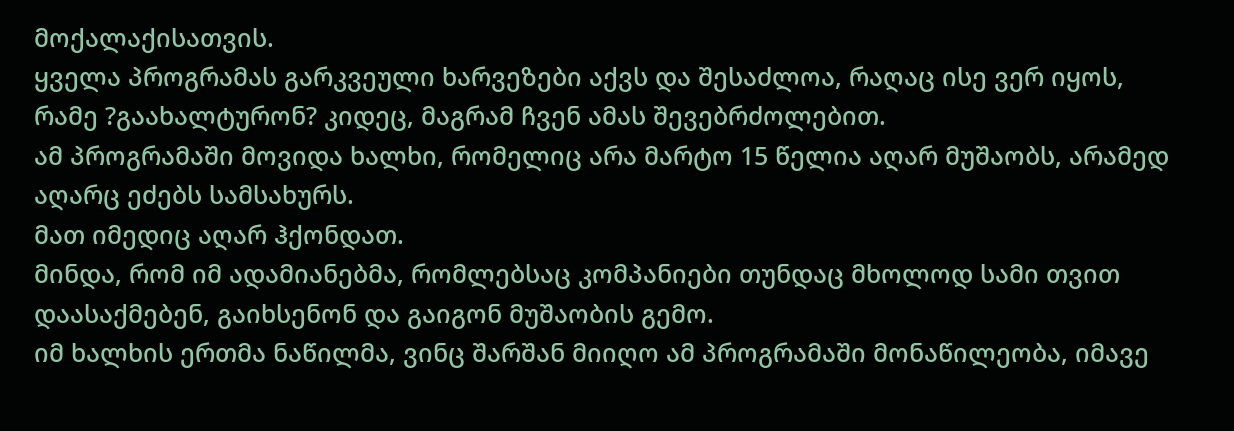მოქალაქისათვის.
ყველა პროგრამას გარკვეული ხარვეზები აქვს და შესაძლოა, რაღაც ისე ვერ იყოს, რამე ?გაახალტურონ? კიდეც, მაგრამ ჩვენ ამას შევებრძოლებით.
ამ პროგრამაში მოვიდა ხალხი, რომელიც არა მარტო 15 წელია აღარ მუშაობს, არამედ აღარც ეძებს სამსახურს.
მათ იმედიც აღარ ჰქონდათ.
მინდა, რომ იმ ადამიანებმა, რომლებსაც კომპანიები თუნდაც მხოლოდ სამი თვით დაასაქმებენ, გაიხსენონ და გაიგონ მუშაობის გემო.
იმ ხალხის ერთმა ნაწილმა, ვინც შარშან მიიღო ამ პროგრამაში მონაწილეობა, იმავე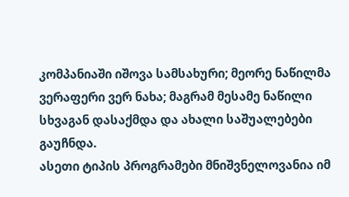კომპანიაში იშოვა სამსახური; მეორე ნაწილმა ვერაფერი ვერ ნახა; მაგრამ მესამე ნაწილი სხვაგან დასაქმდა და ახალი საშუალებები გაუჩნდა.
ასეთი ტიპის პროგრამები მნიშვნელოვანია იმ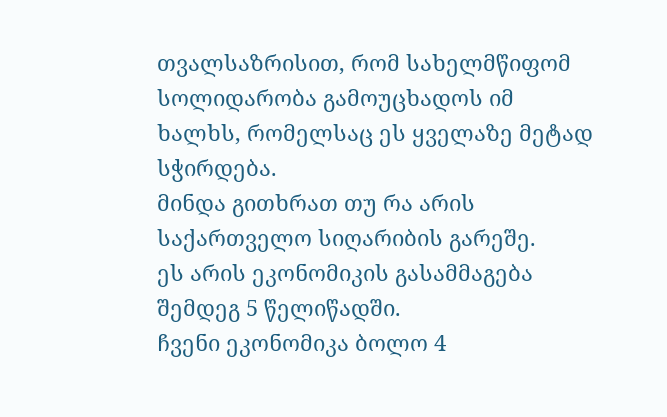თვალსაზრისით, რომ სახელმწიფომ სოლიდარობა გამოუცხადოს იმ ხალხს, რომელსაც ეს ყველაზე მეტად სჭირდება.
მინდა გითხრათ თუ რა არის საქართველო სიღარიბის გარეშე.
ეს არის ეკონომიკის გასამმაგება შემდეგ 5 წელიწადში.
ჩვენი ეკონომიკა ბოლო 4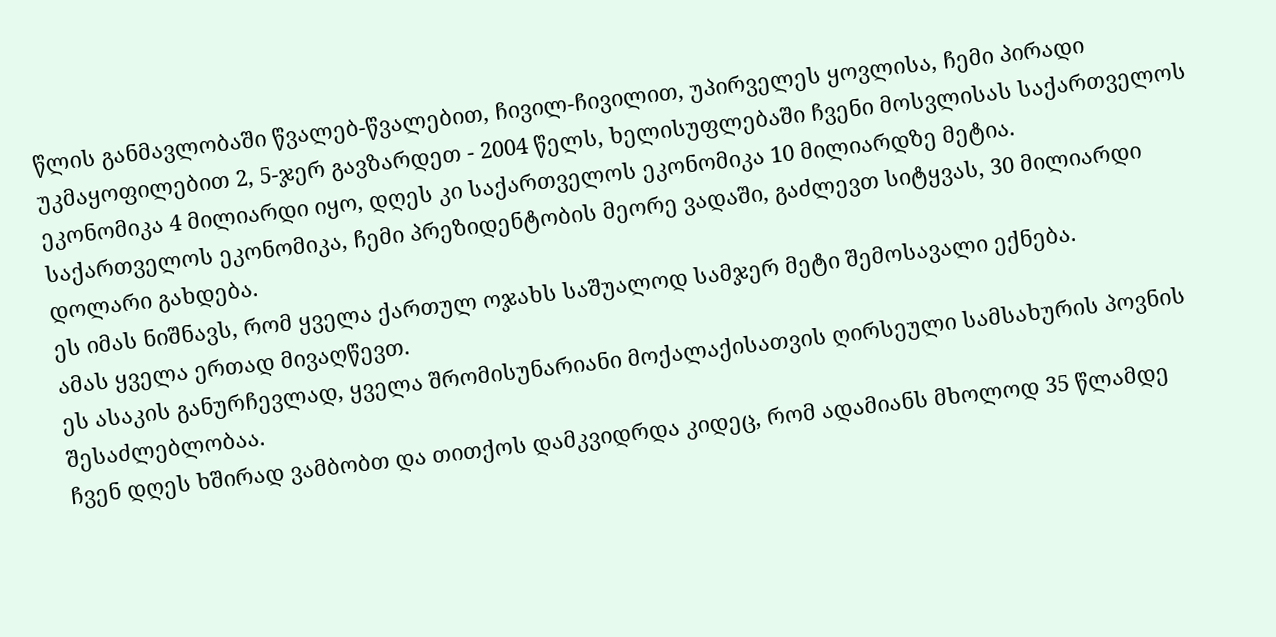წლის განმავლობაში წვალებ-წვალებით, ჩივილ-ჩივილით, უპირველეს ყოვლისა, ჩემი პირადი უკმაყოფილებით 2, 5-ჯერ გავზარდეთ - 2004 წელს, ხელისუფლებაში ჩვენი მოსვლისას საქართველოს ეკონომიკა 4 მილიარდი იყო, დღეს კი საქართველოს ეკონომიკა 10 მილიარდზე მეტია.
საქართველოს ეკონომიკა, ჩემი პრეზიდენტობის მეორე ვადაში, გაძლევთ სიტყვას, 30 მილიარდი დოლარი გახდება.
ეს იმას ნიშნავს, რომ ყველა ქართულ ოჯახს საშუალოდ სამჯერ მეტი შემოსავალი ექნება.
ამას ყველა ერთად მივაღწევთ.
ეს ასაკის განურჩევლად, ყველა შრომისუნარიანი მოქალაქისათვის ღირსეული სამსახურის პოვნის შესაძლებლობაა.
ჩვენ დღეს ხშირად ვამბობთ და თითქოს დამკვიდრდა კიდეც, რომ ადამიანს მხოლოდ 35 წლამდე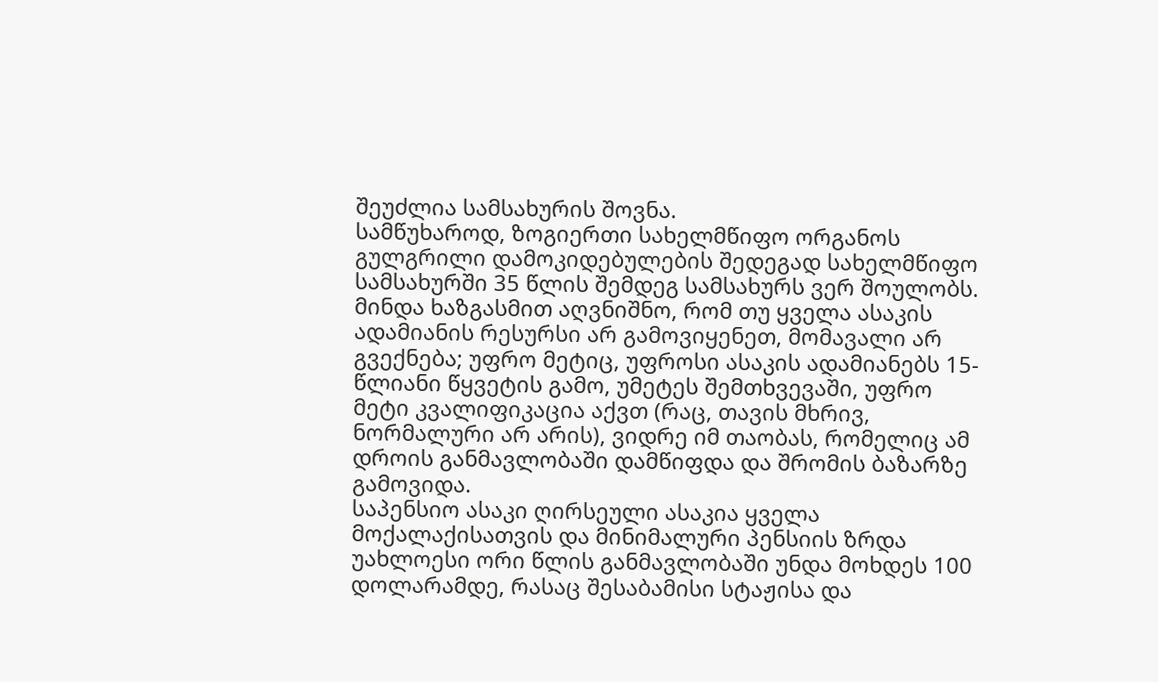შეუძლია სამსახურის შოვნა.
სამწუხაროდ, ზოგიერთი სახელმწიფო ორგანოს გულგრილი დამოკიდებულების შედეგად სახელმწიფო სამსახურში 35 წლის შემდეგ სამსახურს ვერ შოულობს.
მინდა ხაზგასმით აღვნიშნო, რომ თუ ყველა ასაკის ადამიანის რესურსი არ გამოვიყენეთ, მომავალი არ გვექნება; უფრო მეტიც, უფროსი ასაკის ადამიანებს 15-წლიანი წყვეტის გამო, უმეტეს შემთხვევაში, უფრო მეტი კვალიფიკაცია აქვთ (რაც, თავის მხრივ, ნორმალური არ არის), ვიდრე იმ თაობას, რომელიც ამ დროის განმავლობაში დამწიფდა და შრომის ბაზარზე გამოვიდა.
საპენსიო ასაკი ღირსეული ასაკია ყველა მოქალაქისათვის და მინიმალური პენსიის ზრდა უახლოესი ორი წლის განმავლობაში უნდა მოხდეს 100 დოლარამდე, რასაც შესაბამისი სტაჟისა და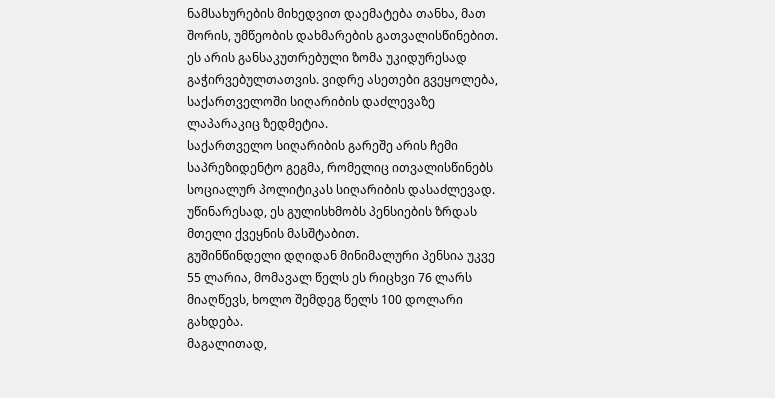ნამსახურების მიხედვით დაემატება თანხა, მათ შორის, უმწეობის დახმარების გათვალისწინებით.
ეს არის განსაკუთრებული ზომა უკიდურესად გაჭირვებულთათვის. ვიდრე ასეთები გვეყოლება, საქართველოში სიღარიბის დაძლევაზე ლაპარაკიც ზედმეტია.
საქართველო სიღარიბის გარეშე არის ჩემი საპრეზიდენტო გეგმა, რომელიც ითვალისწინებს სოციალურ პოლიტიკას სიღარიბის დასაძლევად.
უწინარესად, ეს გულისხმობს პენსიების ზრდას მთელი ქვეყნის მასშტაბით.
გუშინწინდელი დღიდან მინიმალური პენსია უკვე 55 ლარია, მომავალ წელს ეს რიცხვი 76 ლარს მიაღწევს, ხოლო შემდეგ წელს 100 დოლარი გახდება.
მაგალითად,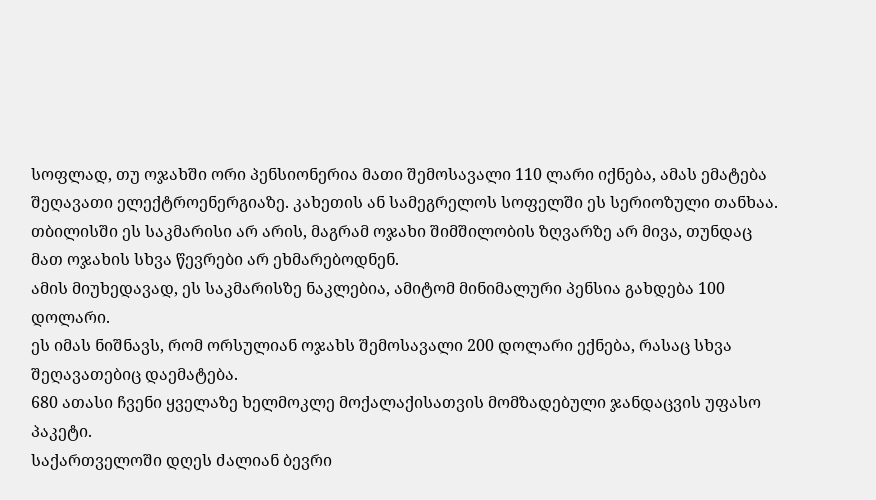სოფლად, თუ ოჯახში ორი პენსიონერია მათი შემოსავალი 110 ლარი იქნება, ამას ემატება შეღავათი ელექტროენერგიაზე. კახეთის ან სამეგრელოს სოფელში ეს სერიოზული თანხაა. თბილისში ეს საკმარისი არ არის, მაგრამ ოჯახი შიმშილობის ზღვარზე არ მივა, თუნდაც მათ ოჯახის სხვა წევრები არ ეხმარებოდნენ.
ამის მიუხედავად, ეს საკმარისზე ნაკლებია, ამიტომ მინიმალური პენსია გახდება 100 დოლარი.
ეს იმას ნიშნავს, რომ ორსულიან ოჯახს შემოსავალი 200 დოლარი ექნება, რასაც სხვა შეღავათებიც დაემატება.
680 ათასი ჩვენი ყველაზე ხელმოკლე მოქალაქისათვის მომზადებული ჯანდაცვის უფასო პაკეტი.
საქართველოში დღეს ძალიან ბევრი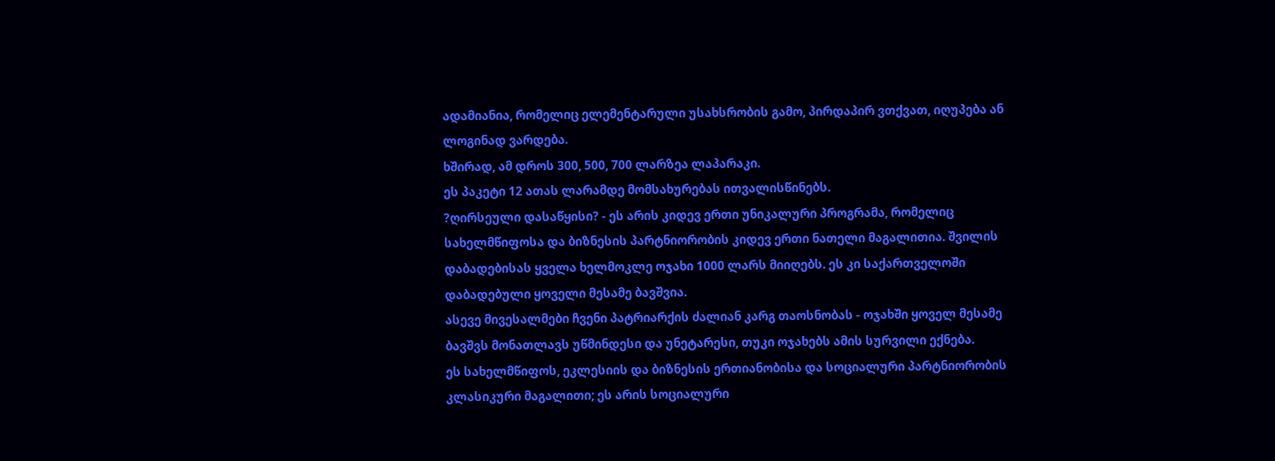ადამიანია, რომელიც ელემენტარული უსახსრობის გამო, პირდაპირ ვთქვათ, იღუპება ან ლოგინად ვარდება.
ხშირად, ამ დროს 300, 500, 700 ლარზეა ლაპარაკი.
ეს პაკეტი 12 ათას ლარამდე მომსახურებას ითვალისწინებს.
?ღირსეული დასაწყისი? - ეს არის კიდევ ერთი უნიკალური პროგრამა, რომელიც სახელმწიფოსა და ბიზნესის პარტნიორობის კიდევ ერთი ნათელი მაგალითია. შვილის დაბადებისას ყველა ხელმოკლე ოჯახი 1000 ლარს მიიღებს. ეს კი საქართველოში დაბადებული ყოველი მესამე ბავშვია.
ასევე მივესალმები ჩვენი პატრიარქის ძალიან კარგ თაოსნობას - ოჯახში ყოველ მესამე ბავშვს მონათლავს უწმინდესი და უნეტარესი, თუკი ოჯახებს ამის სურვილი ექნება.
ეს სახელმწიფოს, ეკლესიის და ბიზნესის ერთიანობისა და სოციალური პარტნიორობის კლასიკური მაგალითი; ეს არის სოციალური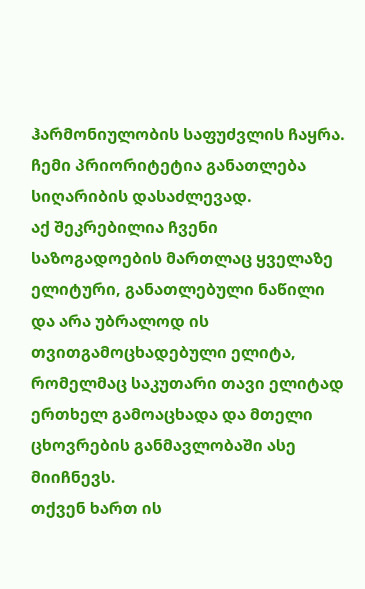ჰარმონიულობის საფუძვლის ჩაყრა.
ჩემი პრიორიტეტია განათლება სიღარიბის დასაძლევად.
აქ შეკრებილია ჩვენი საზოგადოების მართლაც ყველაზე ელიტური, განათლებული ნაწილი და არა უბრალოდ ის თვითგამოცხადებული ელიტა, რომელმაც საკუთარი თავი ელიტად ერთხელ გამოაცხადა და მთელი ცხოვრების განმავლობაში ასე მიიჩნევს.
თქვენ ხართ ის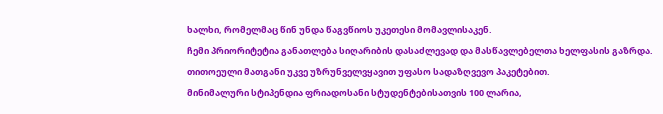ხალხი, რომელმაც წინ უნდა წაგვწიოს უკეთესი მომავლისაკენ.
ჩემი პრიორიტეტია განათლება სიღარიბის დასაძლევად და მასწავლებელთა ხელფასის გაზრდა.
თითოეული მათგანი უკვე უზრუნველვყავით უფასო სადაზღვევო პაკეტებით.
მინიმალური სტიპენდია ფრიადოსანი სტუდენტებისათვის 100 ლარია,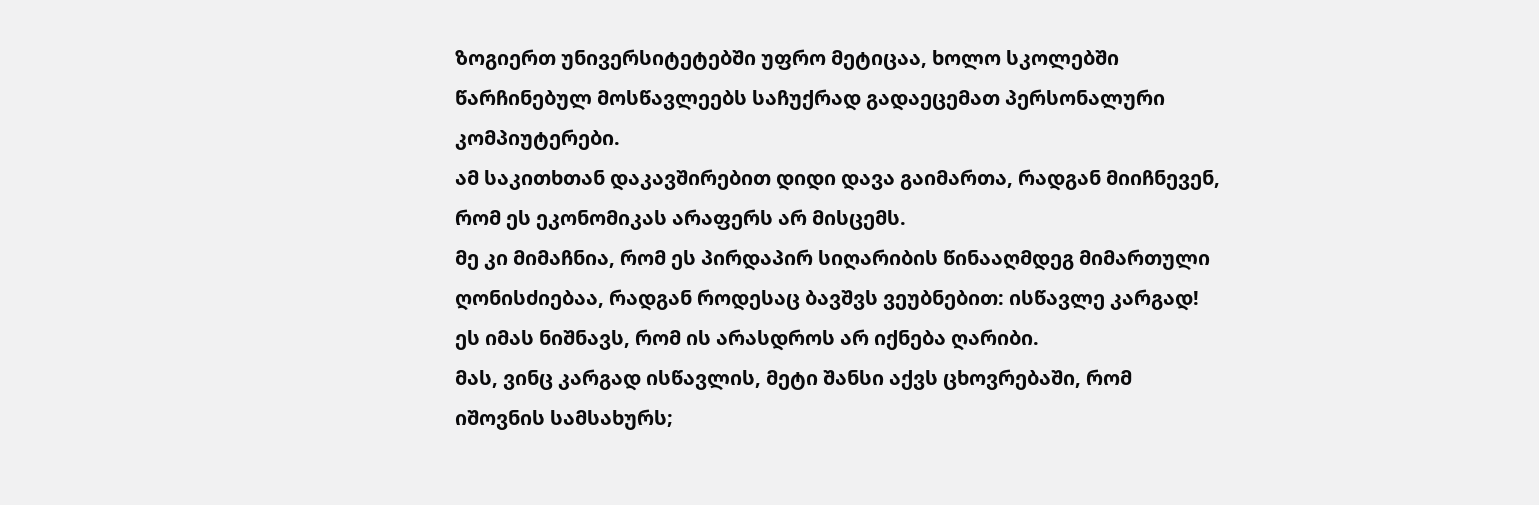ზოგიერთ უნივერსიტეტებში უფრო მეტიცაა, ხოლო სკოლებში წარჩინებულ მოსწავლეებს საჩუქრად გადაეცემათ პერსონალური კომპიუტერები.
ამ საკითხთან დაკავშირებით დიდი დავა გაიმართა, რადგან მიიჩნევენ, რომ ეს ეკონომიკას არაფერს არ მისცემს.
მე კი მიმაჩნია, რომ ეს პირდაპირ სიღარიბის წინააღმდეგ მიმართული ღონისძიებაა, რადგან როდესაც ბავშვს ვეუბნებით: ისწავლე კარგად! ეს იმას ნიშნავს, რომ ის არასდროს არ იქნება ღარიბი.
მას, ვინც კარგად ისწავლის, მეტი შანსი აქვს ცხოვრებაში, რომ იშოვნის სამსახურს;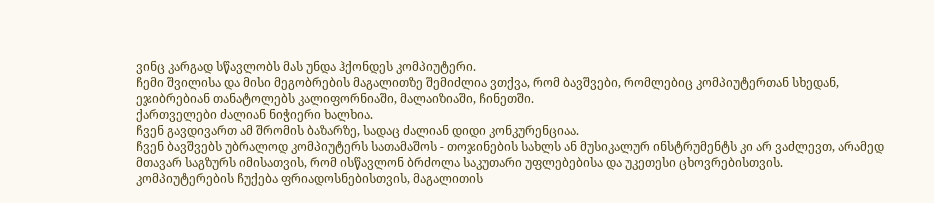ვინც კარგად სწავლობს მას უნდა ჰქონდეს კომპიუტერი.
ჩემი შვილისა და მისი მეგობრების მაგალითზე შემიძლია ვთქვა, რომ ბავშვები, რომლებიც კომპიუტერთან სხედან, ეჯიბრებიან თანატოლებს კალიფორნიაში, მალაიზიაში, ჩინეთში.
ქართველები ძალიან ნიჭიერი ხალხია.
ჩვენ გავდივართ ამ შრომის ბაზარზე, სადაც ძალიან დიდი კონკურენციაა.
ჩვენ ბავშვებს უბრალოდ კომპიუტერს სათამაშოს - თოჯინების სახლს ან მუსიკალურ ინსტრუმენტს კი არ ვაძლევთ, არამედ მთავარ საგზურს იმისათვის, რომ ისწავლონ ბრძოლა საკუთარი უფლებებისა და უკეთესი ცხოვრებისთვის.
კომპიუტერების ჩუქება ფრიადოსნებისთვის, მაგალითის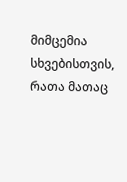მიმცემია სხვებისთვის, რათა მათაც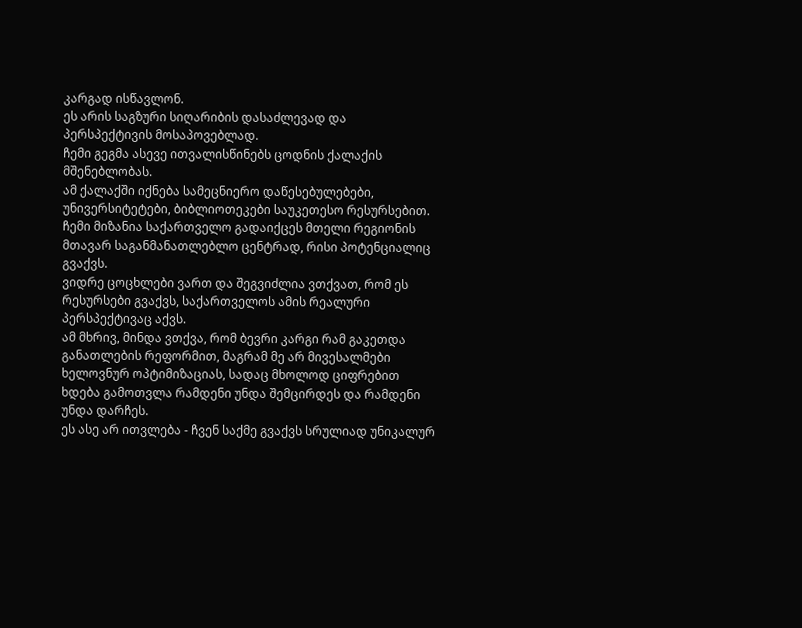კარგად ისწავლონ.
ეს არის საგზური სიღარიბის დასაძლევად და პერსპექტივის მოსაპოვებლად.
ჩემი გეგმა ასევე ითვალისწინებს ცოდნის ქალაქის მშენებლობას.
ამ ქალაქში იქნება სამეცნიერო დაწესებულებები, უნივერსიტეტები, ბიბლიოთეკები საუკეთესო რესურსებით.
ჩემი მიზანია საქართველო გადაიქცეს მთელი რეგიონის მთავარ საგანმანათლებლო ცენტრად, რისი პოტენციალიც გვაქვს.
ვიდრე ცოცხლები ვართ და შეგვიძლია ვთქვათ, რომ ეს რესურსები გვაქვს, საქართველოს ამის რეალური პერსპექტივაც აქვს.
ამ მხრივ, მინდა ვთქვა, რომ ბევრი კარგი რამ გაკეთდა განათლების რეფორმით, მაგრამ მე არ მივესალმები ხელოვნურ ოპტიმიზაციას, სადაც მხოლოდ ციფრებით ხდება გამოთვლა რამდენი უნდა შემცირდეს და რამდენი უნდა დარჩეს.
ეს ასე არ ითვლება - ჩვენ საქმე გვაქვს სრულიად უნიკალურ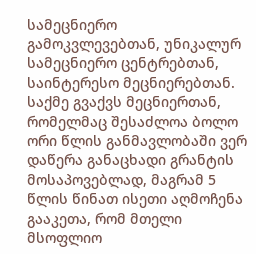სამეცნიერო გამოკვლევებთან, უნიკალურ სამეცნიერო ცენტრებთან, საინტერესო მეცნიერებთან.
საქმე გვაქვს მეცნიერთან, რომელმაც შესაძლოა ბოლო ორი წლის განმავლობაში ვერ დაწერა განაცხადი გრანტის მოსაპოვებლად, მაგრამ 5 წლის წინათ ისეთი აღმოჩენა გააკეთა, რომ მთელი მსოფლიო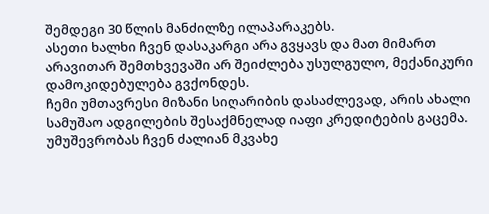შემდეგი 30 წლის მანძილზე ილაპარაკებს.
ასეთი ხალხი ჩვენ დასაკარგი არა გვყავს და მათ მიმართ არავითარ შემთხვევაში არ შეიძლება უსულგულო, მექანიკური დამოკიდებულება გვქონდეს.
ჩემი უმთავრესი მიზანი სიღარიბის დასაძლევად, არის ახალი სამუშაო ადგილების შესაქმნელად იაფი კრედიტების გაცემა.
უმუშევრობას ჩვენ ძალიან მკვახე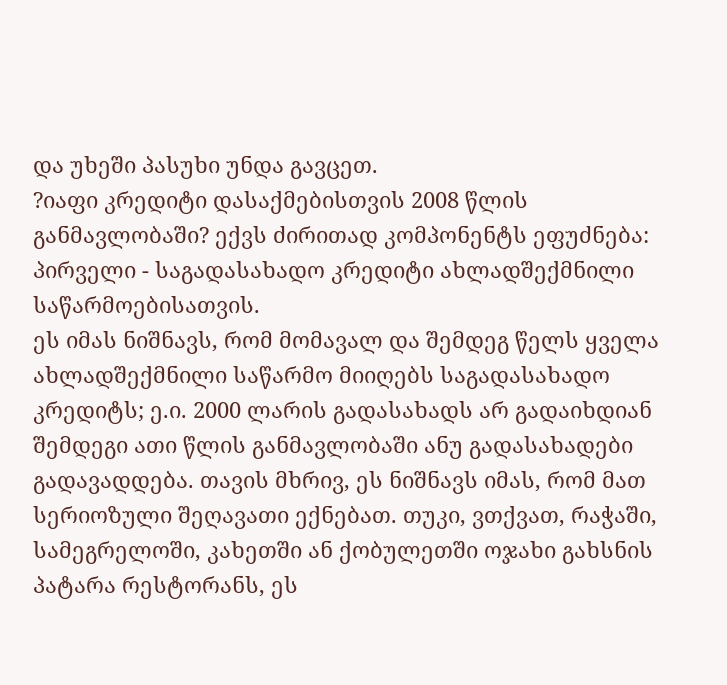და უხეში პასუხი უნდა გავცეთ.
?იაფი კრედიტი დასაქმებისთვის 2008 წლის განმავლობაში? ექვს ძირითად კომპონენტს ეფუძნება:
პირველი - საგადასახადო კრედიტი ახლადშექმნილი საწარმოებისათვის.
ეს იმას ნიშნავს, რომ მომავალ და შემდეგ წელს ყველა ახლადშექმნილი საწარმო მიიღებს საგადასახადო კრედიტს; ე.ი. 2000 ლარის გადასახადს არ გადაიხდიან შემდეგი ათი წლის განმავლობაში ანუ გადასახადები გადავადდება. თავის მხრივ, ეს ნიშნავს იმას, რომ მათ სერიოზული შეღავათი ექნებათ. თუკი, ვთქვათ, რაჭაში, სამეგრელოში, კახეთში ან ქობულეთში ოჯახი გახსნის პატარა რესტორანს, ეს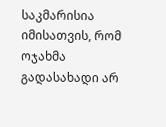საკმარისია იმისათვის, რომ ოჯახმა გადასახადი არ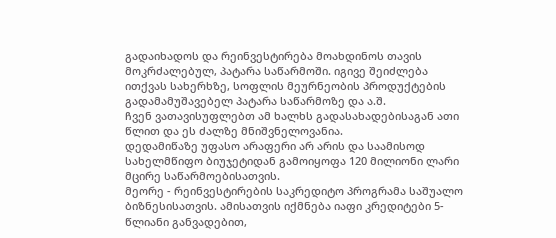გადაიხადოს და რეინვესტირება მოახდინოს თავის მოკრძალებულ, პატარა საწარმოში. იგივე შეიძლება ითქვას სახერხზე, სოფლის მეურნეობის პროდუქტების გადამამუშავებელ პატარა საწარმოზე და ა.შ.
ჩვენ ვათავისუფლებთ ამ ხალხს გადასახადებისაგან ათი წლით და ეს ძალზე მნიშვნელოვანია.
დედამიწაზე უფასო არაფერი არ არის და საამისოდ სახელმწიფო ბიუჯეტიდან გამოიყოფა 120 მილიონი ლარი მცირე საწარმოებისათვის.
მეორე - რეინვესტირების საკრედიტო პროგრამა საშუალო ბიზნესისათვის. ამისათვის იქმნება იაფი კრედიტები 5-წლიანი განვადებით,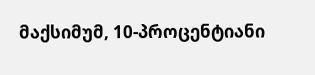მაქსიმუმ, 10-პროცენტიანი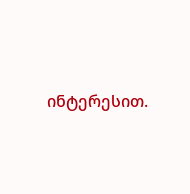ინტერესით.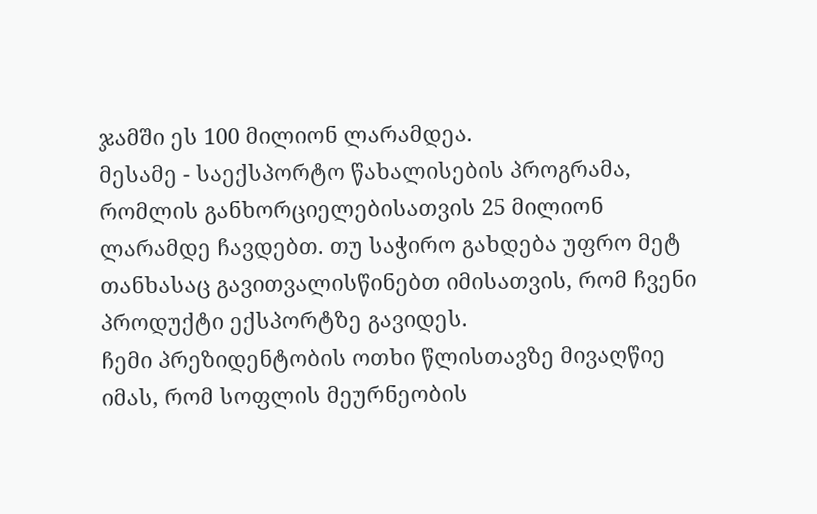ჯამში ეს 100 მილიონ ლარამდეა.
მესამე - საექსპორტო წახალისების პროგრამა, რომლის განხორციელებისათვის 25 მილიონ ლარამდე ჩავდებთ. თუ საჭირო გახდება უფრო მეტ თანხასაც გავითვალისწინებთ იმისათვის, რომ ჩვენი პროდუქტი ექსპორტზე გავიდეს.
ჩემი პრეზიდენტობის ოთხი წლისთავზე მივაღწიე იმას, რომ სოფლის მეურნეობის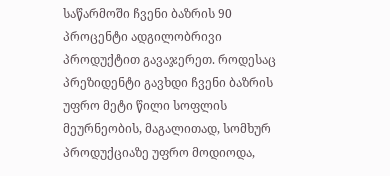საწარმოში ჩვენი ბაზრის 90 პროცენტი ადგილობრივი პროდუქტით გავაჯერეთ. როდესაც პრეზიდენტი გავხდი ჩვენი ბაზრის უფრო მეტი წილი სოფლის მეურნეობის, მაგალითად, სომხურ პროდუქციაზე უფრო მოდიოდა,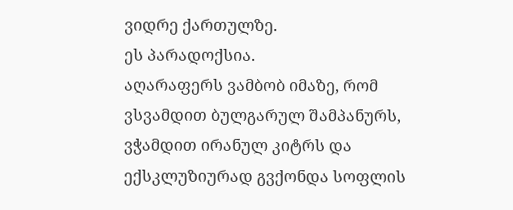ვიდრე ქართულზე.
ეს პარადოქსია.
აღარაფერს ვამბობ იმაზე, რომ ვსვამდით ბულგარულ შამპანურს, ვჭამდით ირანულ კიტრს და ექსკლუზიურად გვქონდა სოფლის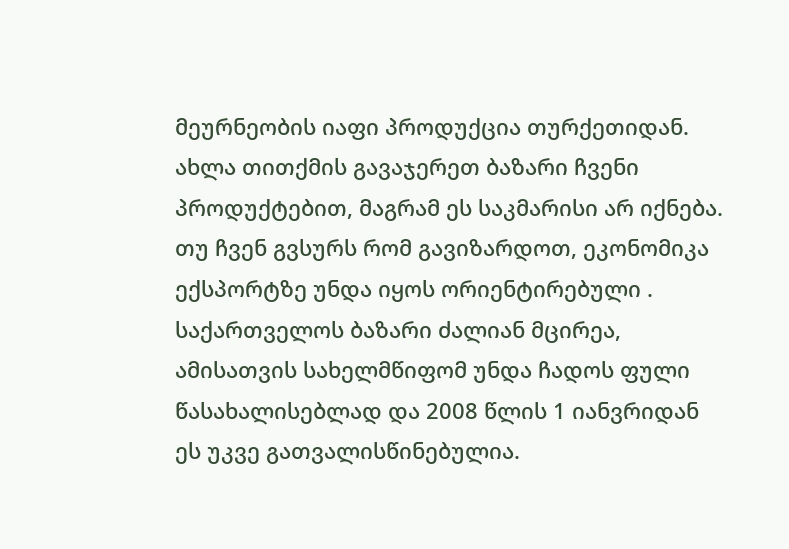მეურნეობის იაფი პროდუქცია თურქეთიდან.
ახლა თითქმის გავაჯერეთ ბაზარი ჩვენი პროდუქტებით, მაგრამ ეს საკმარისი არ იქნება. თუ ჩვენ გვსურს რომ გავიზარდოთ, ეკონომიკა ექსპორტზე უნდა იყოს ორიენტირებული .
საქართველოს ბაზარი ძალიან მცირეა, ამისათვის სახელმწიფომ უნდა ჩადოს ფული წასახალისებლად და 2008 წლის 1 იანვრიდან ეს უკვე გათვალისწინებულია.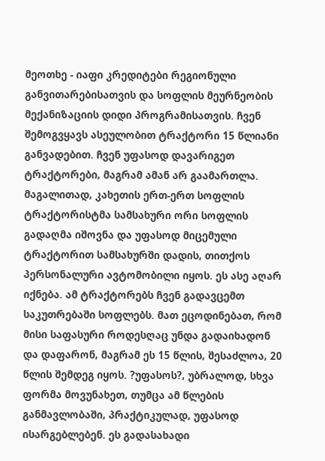მეოთხე - იაფი კრედიტები რეგიონული განვითარებისათვის და სოფლის მეურნეობის მექანიზაციის დიდი პროგრამისათვის. ჩვენ შემოგვყავს ასეულობით ტრაქტორი 15 წლიანი განვადებით. ჩვენ უფასოდ დავარიგეთ ტრაქტორები, მაგრამ ამან არ გაამართლა. მაგალითად, კახეთის ერთ-ერთ სოფლის ტრაქტორისტმა სამსახური ორი სოფლის გადაღმა იშოვნა და უფასოდ მიცემული ტრაქტორით სამსახურში დადის, თითქოს პერსონალური ავტომობილი იყოს. ეს ასე აღარ იქნება. ამ ტრაქტორებს ჩვენ გადავცემთ საკუთრებაში სოფლებს. მათ ეცოდინებათ, რომ მისი საფასური როდესღაც უნდა გადაიხადონ და დაფარონ, მაგრამ ეს 15 წლის, შესაძლოა, 20 წლის შემდეგ იყოს. ?უფასოს?, უბრალოდ, სხვა ფორმა მოვუნახეთ, თუმცა ამ წლების განმავლობაში, პრაქტიკულად, უფასოდ ისარგებლებენ. ეს გადასახადი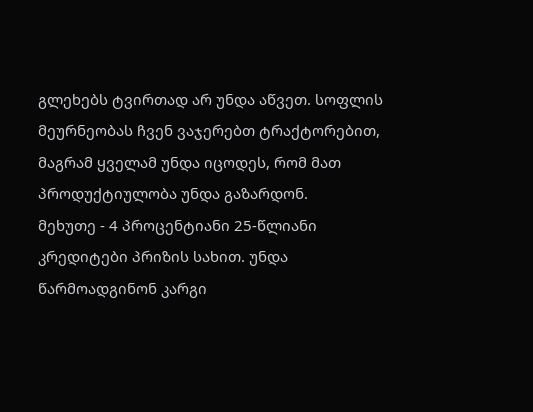გლეხებს ტვირთად არ უნდა აწვეთ. სოფლის მეურნეობას ჩვენ ვაჯერებთ ტრაქტორებით, მაგრამ ყველამ უნდა იცოდეს, რომ მათ პროდუქტიულობა უნდა გაზარდონ.
მეხუთე - 4 პროცენტიანი 25-წლიანი კრედიტები პრიზის სახით. უნდა წარმოადგინონ კარგი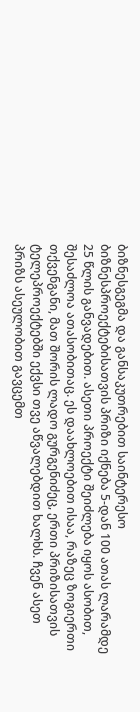ბიზნესგეგმა და განსაკუთრებით საინტერესო ბიზნესპროექტებისათვის პრიზი იქნება 5-დან 100 ათას ლარამდე 25 წლის განვადებით. ასეთი პროექტი შეიძლება იყოს ასობით, შესაძლოა ათასობითაც. ეს დაახლოებით ისაა, რაზეც ზოგიერთი თქვენგანი, მათ შორის ლადო გურგენიძეც, ერთი პრიზისათვის ტელეპროექტებში ექვსი თვე აწვალებდით ხალხს. ჩვენ ასეთ პრიზს ასეულობით გავცემთ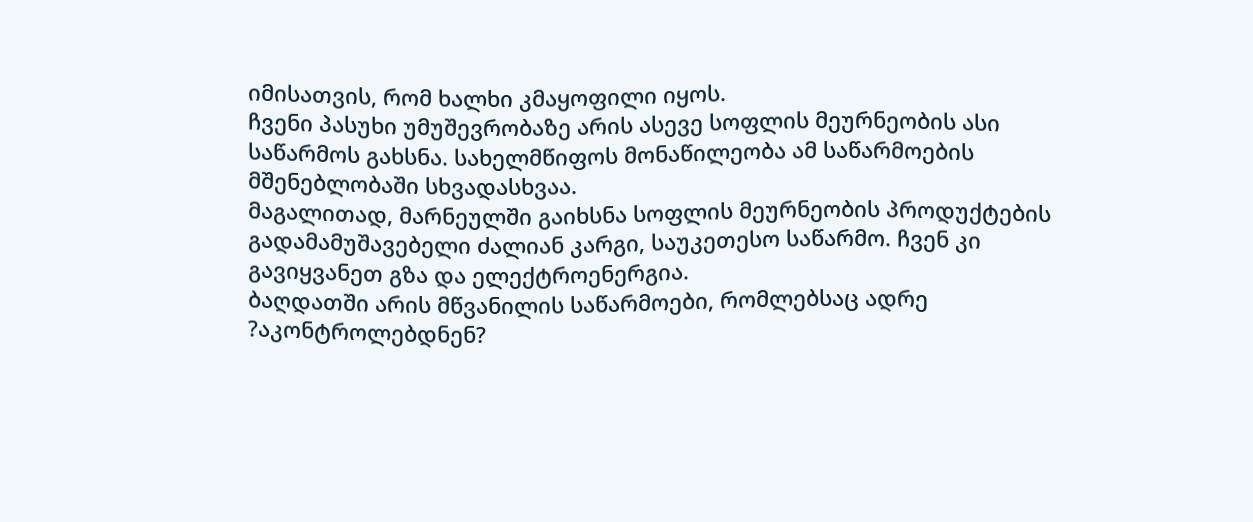იმისათვის, რომ ხალხი კმაყოფილი იყოს.
ჩვენი პასუხი უმუშევრობაზე არის ასევე სოფლის მეურნეობის ასი საწარმოს გახსნა. სახელმწიფოს მონაწილეობა ამ საწარმოების მშენებლობაში სხვადასხვაა.
მაგალითად, მარნეულში გაიხსნა სოფლის მეურნეობის პროდუქტების გადამამუშავებელი ძალიან კარგი, საუკეთესო საწარმო. ჩვენ კი გავიყვანეთ გზა და ელექტროენერგია.
ბაღდათში არის მწვანილის საწარმოები, რომლებსაც ადრე ?აკონტროლებდნენ?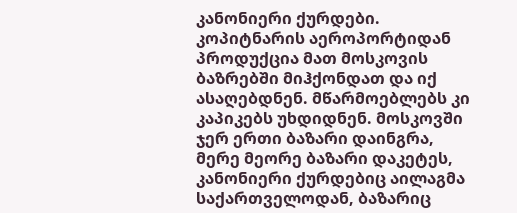კანონიერი ქურდები. კოპიტნარის აეროპორტიდან პროდუქცია მათ მოსკოვის ბაზრებში მიჰქონდათ და იქ ასაღებდნენ. მწარმოებლებს კი კაპიკებს უხდიდნენ. მოსკოვში ჯერ ერთი ბაზარი დაინგრა, მერე მეორე ბაზარი დაკეტეს, კანონიერი ქურდებიც აილაგმა საქართველოდან, ბაზარიც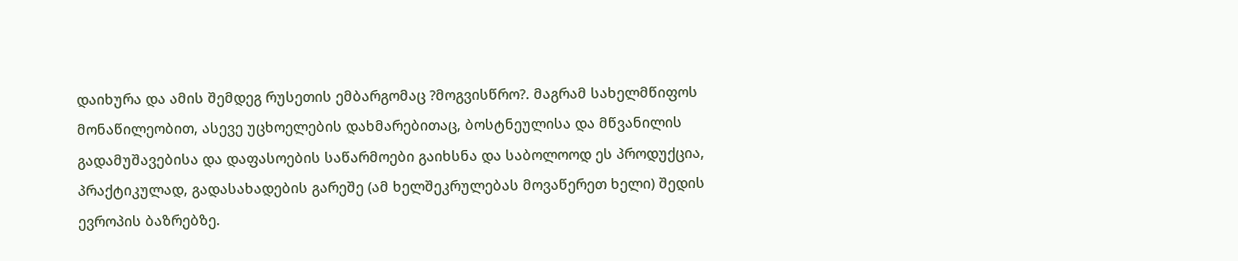დაიხურა და ამის შემდეგ რუსეთის ემბარგომაც ?მოგვისწრო?. მაგრამ სახელმწიფოს მონაწილეობით, ასევე უცხოელების დახმარებითაც, ბოსტნეულისა და მწვანილის გადამუშავებისა და დაფასოების საწარმოები გაიხსნა და საბოლოოდ ეს პროდუქცია, პრაქტიკულად, გადასახადების გარეშე (ამ ხელშეკრულებას მოვაწერეთ ხელი) შედის ევროპის ბაზრებზე.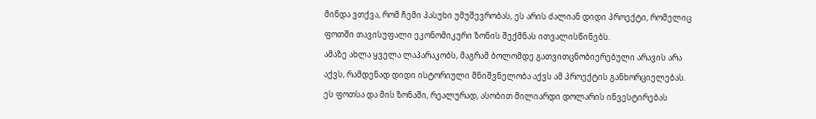მინდა ვთქვა, რომ ჩემი პასუხი უმუშევრობას, ეს არის ძალიან დიდი პროექტი, რომელიც ფოთში თავისუფალი ეკონომიკური ზონის შექმნას ითვალისწინებს.
ამაზე ახლა ყველა ლაპარაკობს, მაგრამ ბოლომდე გათვითცნობიერებული არავის არა აქვს, რამდენად დიდი ისტორიული მნიშვნელობა აქვს ამ პროექტის განხორციელებას.
ეს ფოთსა და მის ზონაში, რეალურად, ასობით მილიარდი დოლარის ინვესტირებას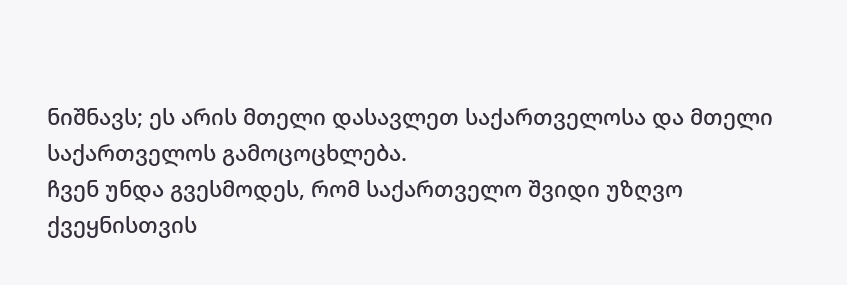ნიშნავს; ეს არის მთელი დასავლეთ საქართველოსა და მთელი საქართველოს გამოცოცხლება.
ჩვენ უნდა გვესმოდეს, რომ საქართველო შვიდი უზღვო ქვეყნისთვის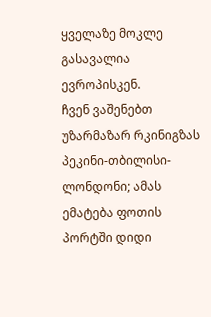ყველაზე მოკლე გასავალია ევროპისკენ.
ჩვენ ვაშენებთ უზარმაზარ რკინიგზას პეკინი-თბილისი-ლონდონი; ამას ემატება ფოთის პორტში დიდი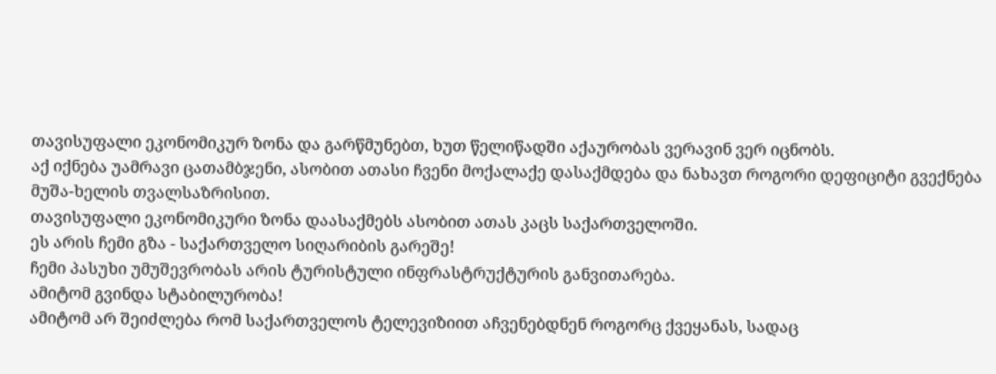თავისუფალი ეკონომიკურ ზონა და გარწმუნებთ, ხუთ წელიწადში აქაურობას ვერავინ ვერ იცნობს.
აქ იქნება უამრავი ცათამბჯენი, ასობით ათასი ჩვენი მოქალაქე დასაქმდება და ნახავთ როგორი დეფიციტი გვექნება მუშა-ხელის თვალსაზრისით.
თავისუფალი ეკონომიკური ზონა დაასაქმებს ასობით ათას კაცს საქართველოში.
ეს არის ჩემი გზა - საქართველო სიღარიბის გარეშე!
ჩემი პასუხი უმუშევრობას არის ტურისტული ინფრასტრუქტურის განვითარება.
ამიტომ გვინდა სტაბილურობა!
ამიტომ არ შეიძლება რომ საქართველოს ტელევიზიით აჩვენებდნენ როგორც ქვეყანას, სადაც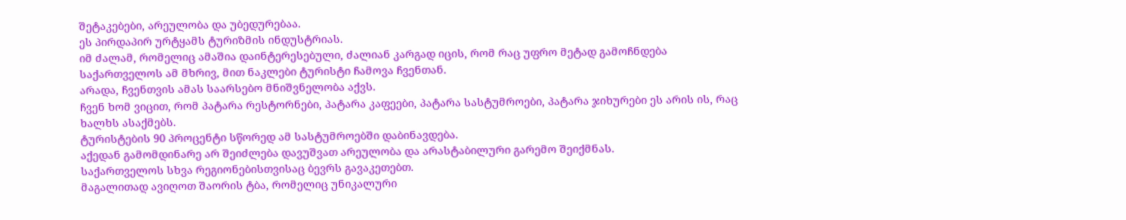შეტაკებები, არეულობა და უბედურებაა.
ეს პირდაპირ ურტყამს ტურიზმის ინდუსტრიას.
იმ ძალამ, რომელიც ამაშია დაინტერესებული, ძალიან კარგად იცის, რომ რაც უფრო მეტად გამოჩნდება საქართველოს ამ მხრივ, მით ნაკლები ტურისტი ჩამოვა ჩვენთან.
არადა, ჩვენთვის ამას საარსებო მნიშვნელობა აქვს.
ჩვენ ხომ ვიცით, რომ პატარა რესტორნები, პატარა კაფეები, პატარა სასტუმროები, პატარა ჯიხურები ეს არის ის, რაც ხალხს ასაქმებს.
ტურისტების 90 პროცენტი სწორედ ამ სასტუმროებში დაბინავდება.
აქედან გამომდინარე არ შეიძლება დავუშვათ არეულობა და არასტაბილური გარემო შეიქმნას.
საქართველოს სხვა რეგიონებისთვისაც ბევრს გავაკეთებთ.
მაგალითად ავიღოთ შაორის ტბა, რომელიც უნიკალური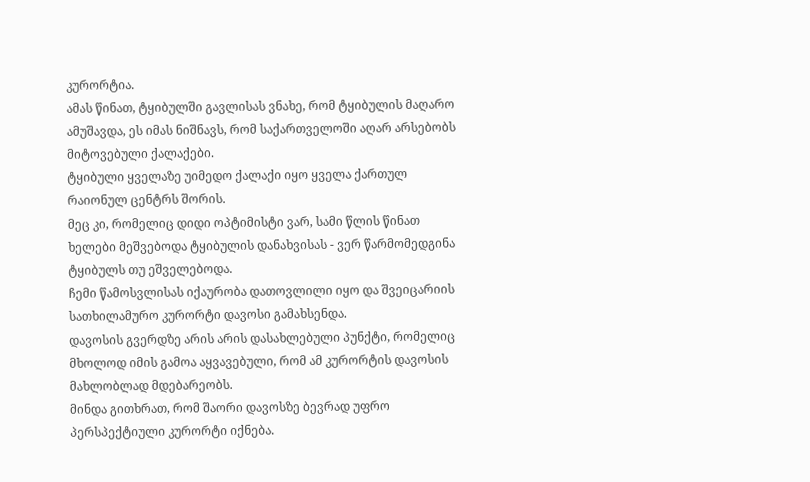კურორტია.
ამას წინათ, ტყიბულში გავლისას ვნახე, რომ ტყიბულის მაღარო ამუშავდა, ეს იმას ნიშნავს, რომ საქართველოში აღარ არსებობს მიტოვებული ქალაქები.
ტყიბული ყველაზე უიმედო ქალაქი იყო ყველა ქართულ რაიონულ ცენტრს შორის.
მეც კი, რომელიც დიდი ოპტიმისტი ვარ, სამი წლის წინათ ხელები მეშვებოდა ტყიბულის დანახვისას - ვერ წარმომედგინა ტყიბულს თუ ეშველებოდა.
ჩემი წამოსვლისას იქაურობა დათოვლილი იყო და შვეიცარიის სათხილამურო კურორტი დავოსი გამახსენდა.
დავოსის გვერდზე არის არის დასახლებული პუნქტი, რომელიც მხოლოდ იმის გამოა აყვავებული, რომ ამ კურორტის დავოსის მახლობლად მდებარეობს.
მინდა გითხრათ, რომ შაორი დავოსზე ბევრად უფრო პერსპექტიული კურორტი იქნება.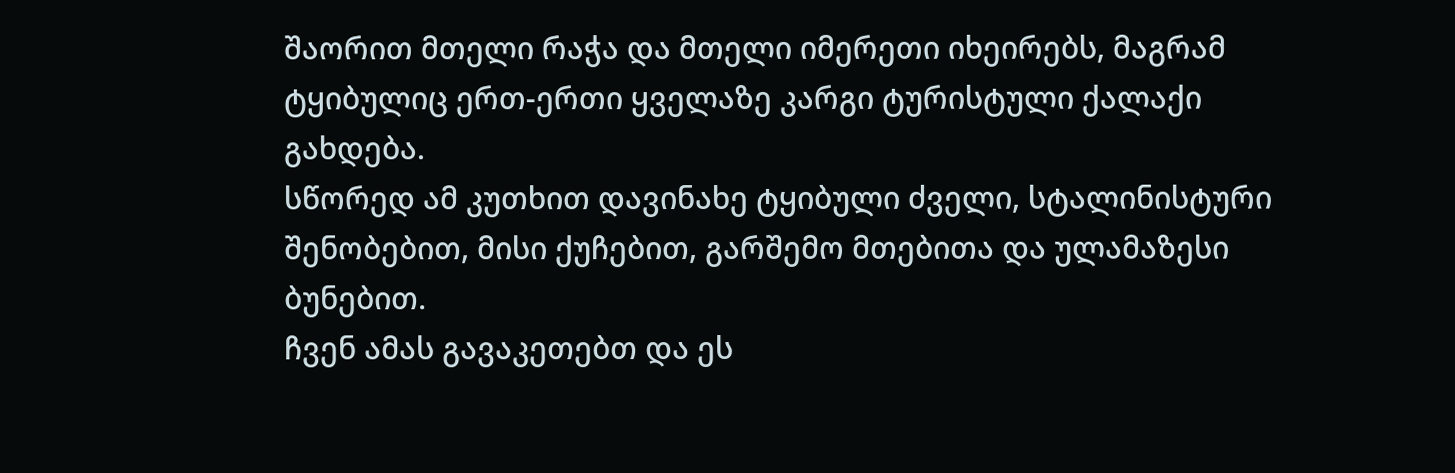შაორით მთელი რაჭა და მთელი იმერეთი იხეირებს, მაგრამ ტყიბულიც ერთ-ერთი ყველაზე კარგი ტურისტული ქალაქი გახდება.
სწორედ ამ კუთხით დავინახე ტყიბული ძველი, სტალინისტური შენობებით, მისი ქუჩებით, გარშემო მთებითა და ულამაზესი ბუნებით.
ჩვენ ამას გავაკეთებთ და ეს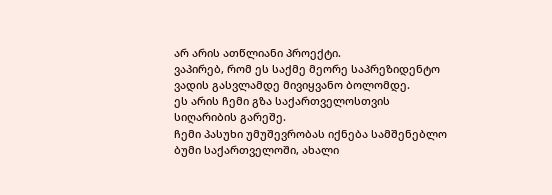არ არის ათწლიანი პროექტი.
ვაპირებ, რომ ეს საქმე მეორე საპრეზიდენტო ვადის გასვლამდე მივიყვანო ბოლომდე.
ეს არის ჩემი გზა საქართველოსთვის სიღარიბის გარეშე.
ჩემი პასუხი უმუშევრობას იქნება სამშენებლო ბუმი საქართველოში, ახალი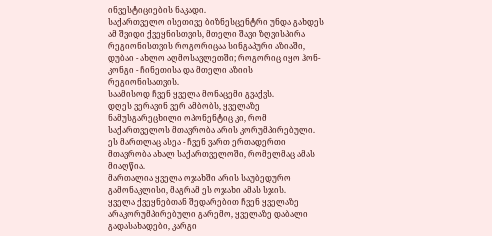ინვესტიციების ნაკადი.
საქართველო ისეთივე ბიზნესცენტრი უნდა გახდეს ამ შვიდი ქვეყნისთვის, მთელი შავი ზღვისპირა რეგიონისთვის როგორიცაა სინგაპური აზიაში, დუბაი - ახლო აღმოსავლეთში; როგორიც იყო ჰონ-კონგი - ჩინეთისა და მთელი აზიის რეგიონისათვის.
საამისოდ ჩვენ ყველა მონაცემი გვაქვს.
დღეს ვერავინ ვერ ამბობს, ყველაზე ნამუსგარეცხილი ოპონენტიც კი, რომ საქართველოს მთავრობა არის კორუმპირებული.
ეს მართლაც ასეა - ჩვენ ვართ ერთადერთი მთავრობა ახალ საქართველოში, რომელმაც ამას მიაღწია.
მართალია ყველა ოჯახში არის საუბედურო გამონაკლისი, მაგრამ ეს ოჯახი ამას სჯის.
ყველა ქვეყნებთან შედარებით ჩვენ ყველაზე არაკორუმპირებული გარემო, ყველაზე დაბალი გადასახადები, კარგი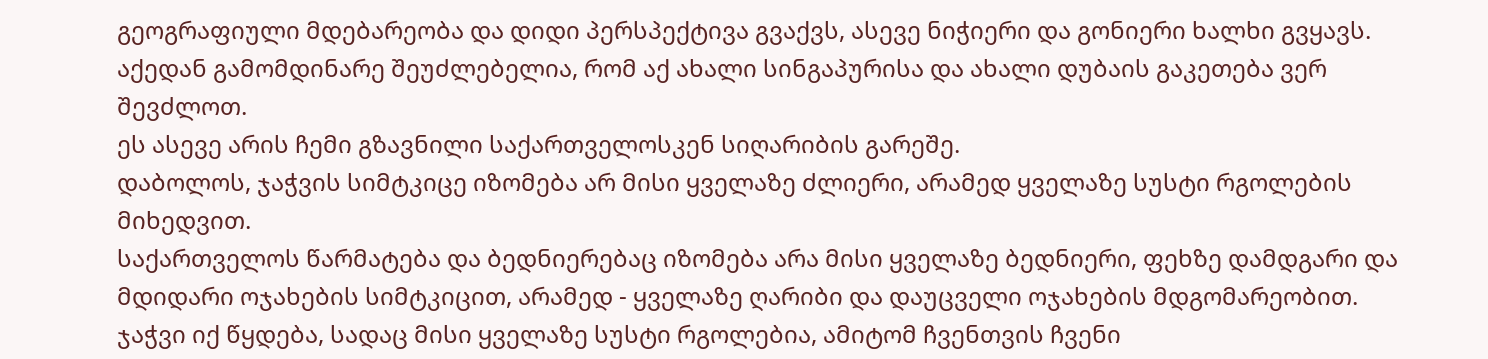გეოგრაფიული მდებარეობა და დიდი პერსპექტივა გვაქვს, ასევე ნიჭიერი და გონიერი ხალხი გვყავს.
აქედან გამომდინარე შეუძლებელია, რომ აქ ახალი სინგაპურისა და ახალი დუბაის გაკეთება ვერ შევძლოთ.
ეს ასევე არის ჩემი გზავნილი საქართველოსკენ სიღარიბის გარეშე.
დაბოლოს, ჯაჭვის სიმტკიცე იზომება არ მისი ყველაზე ძლიერი, არამედ ყველაზე სუსტი რგოლების მიხედვით.
საქართველოს წარმატება და ბედნიერებაც იზომება არა მისი ყველაზე ბედნიერი, ფეხზე დამდგარი და მდიდარი ოჯახების სიმტკიცით, არამედ - ყველაზე ღარიბი და დაუცველი ოჯახების მდგომარეობით.
ჯაჭვი იქ წყდება, სადაც მისი ყველაზე სუსტი რგოლებია, ამიტომ ჩვენთვის ჩვენი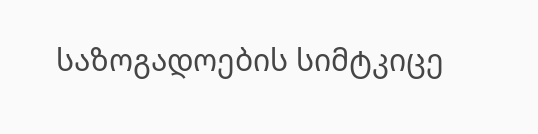საზოგადოების სიმტკიცე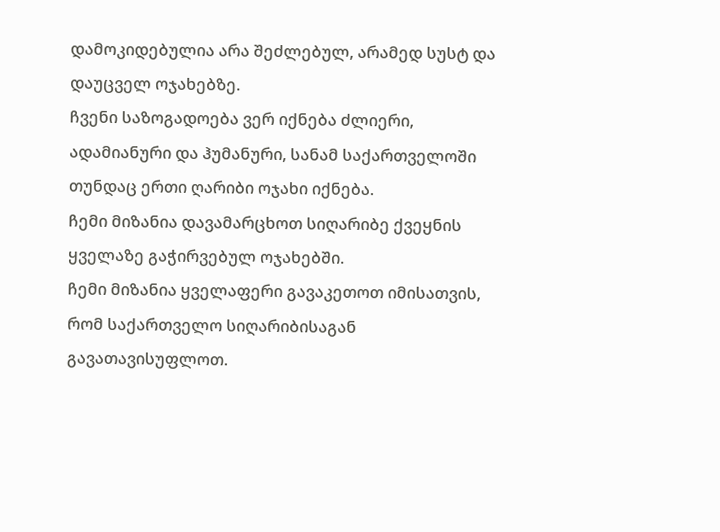დამოკიდებულია არა შეძლებულ, არამედ სუსტ და დაუცველ ოჯახებზე.
ჩვენი საზოგადოება ვერ იქნება ძლიერი, ადამიანური და ჰუმანური, სანამ საქართველოში თუნდაც ერთი ღარიბი ოჯახი იქნება.
ჩემი მიზანია დავამარცხოთ სიღარიბე ქვეყნის ყველაზე გაჭირვებულ ოჯახებში.
ჩემი მიზანია ყველაფერი გავაკეთოთ იმისათვის, რომ საქართველო სიღარიბისაგან გავათავისუფლოთ.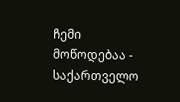ჩემი მოწოდებაა - საქართველო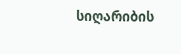სიღარიბის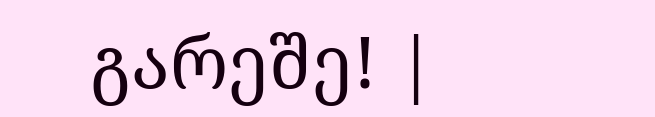გარეშე! |